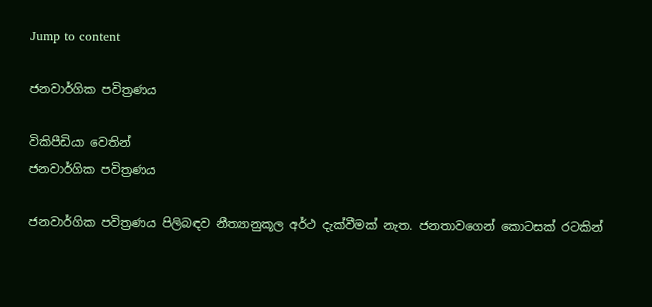Jump to content

ජනවාර්ගික පවිත්‍රණය

විකිපීඩියා වෙතින්
ජනවාර්ගික පවිත්‍රණය

ජනවාර්ගික පවිත්‍රණය පිලිබඳව නීත්‍යානුකූල අර්ථ දැක්වීමක් නැත. ජනතාවගෙන් කොටසක් රටකින්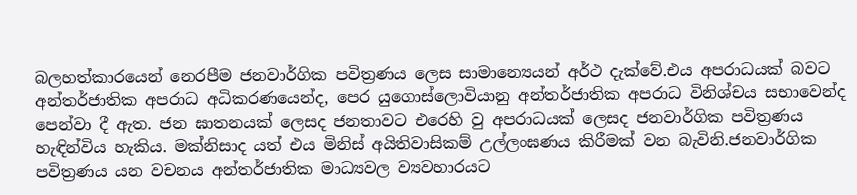බලහත්කාරයෙන් නෙරපීම ජනවාර්ගික පවිත්‍රණය ලෙස සාමාන්‍යෙයන් අර්ථ දැක්වේ.එය අපරාධයක් බවට අන්තර්ජාතික අපරාධ අධිකරණයෙන්ද, පෙර යුගොස්ලොවියානු අන්තර්ජාතික අපරාධ විනිශ්චය සභාවෙන්ද පෙන්වා දී ඇත. ජන ඝාතනයක් ලෙසද ජනතාවට එරෙහි වු අපරාධයක් ලෙසද ජනවාර්ගික පවිත්‍රණය හැඳින්විය හැකිය. මක්නිසාද යත් එය මිනිස් අයිතිවාසිකම් උල්ලංඝණය කිරීමක් වන බැවිනි.ජනවාර්ගික පවිත්‍රණය යන වචනය අන්තර්ජාතික මාධ්‍යවල ව්‍යවහාරයට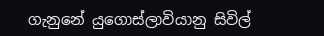ගැනුනේ යුගොස්ලාවියානු සිවිල්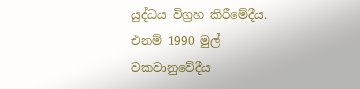යුද්ධය විග්‍රහ කිරීමේදීය. එනම් 1990 මුල් වකවානුවේදීය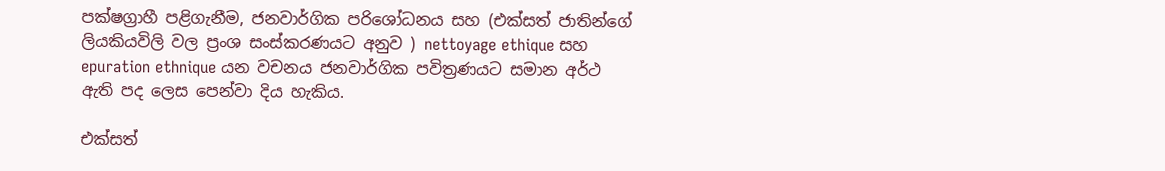පක්ෂග්‍රාහී පළිගැනීම, ජනවාර්ගික පරිශෝධනය සහ (එක්සත් ජාතින්ගේ ලියකියවිලි වල ප්‍රංශ සංස්කරණයට අනුව ) nettoyage ethique සහ epuration ethnique යන වචනය ජනවාර්ගික පවිත්‍රණයට සමාන අර්ථ ඇති පද ලෙස පෙන්වා දිය හැකිය.

එක්සත්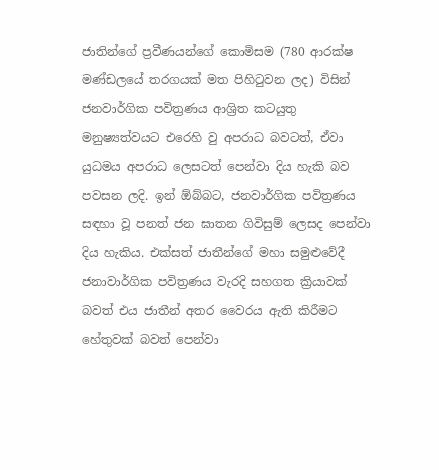ජාතින්ගේ ප්‍රවීණයන්ගේ කොමිසම (780 ආරක්ෂ මණ්ඩලයේ තරගයක් මත පිහිටුවන ලද) විසින් ජනවාර්ගික පවිත්‍රණය ආශ්‍රිත කටයුතු මනුෂ්‍යත්වයට එරෙහි වු අපරාධ බවටත්, ඒවා යුධමය අපරාධ ලෙසටත් පෙන්වා දිය හැකි බව පවසන ලදි. ඉන් ඕබ්බට, ජනවාර්ගික පවිත්‍රණය සඳහා වූ පනත් ජන ඝාතන ගිවිසුම් ලෙසද පෙන්වා දිය හැකිය. එක්සත් ජාතීන්ගේ මහා සමුළුවේදී ජනාවාර්ගික පවිත්‍රණය වැරදි සහගත ක්‍රියාවක් බවත් එය ජාතීන් අතර වෛරය ඇති කිරීමට හේතුවක් බවත් පෙන්වා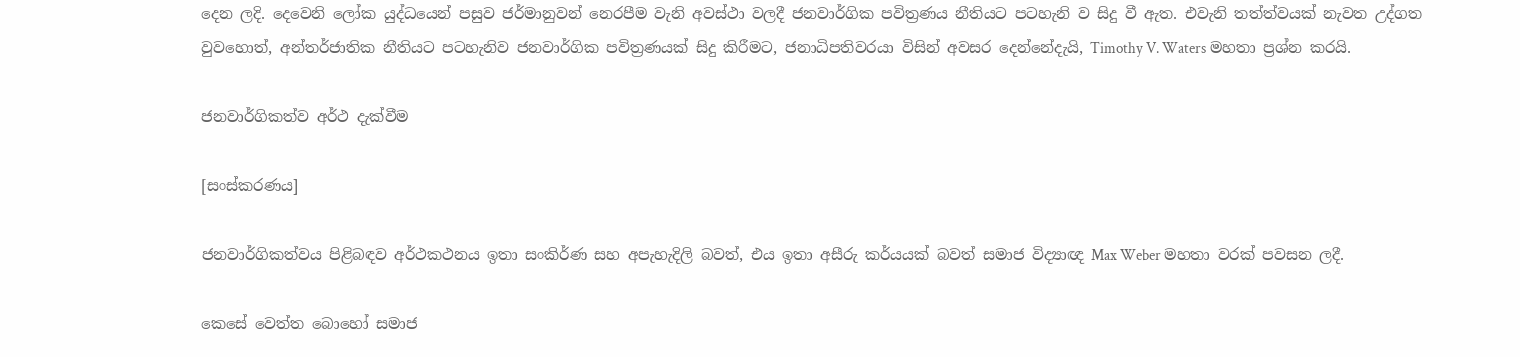දෙන ලදි. දෙවෙනි ලෝක යුද්ධයෙන් පසුව ජර්මානුවන් නෙරපීම වැනි අවස්ථා වලදී ජනවාර්ගික පවිත්‍රණය නීතියට පටහැනි ව සිදු වී ඇත. එවැනි තත්ත්වයක් නැවත උද්ගත වුවහොත්, අන්තර්ජාතික නීතියට පටහැනිව ජනවාර්ගික පවිත්‍රණයක් සිදු කිරීමට, ජනාධිපතිවරයා විසින් අවසර දෙන්නේදැයි, Timothy V. Waters මහතා ප්‍රශ්න කරයි.

ජනවාර්ගිකත්ව අර්ථ දැක්වීම

[සංස්කරණය]

ජනවාර්ගිකත්වය පිළිබඳව අර්ථකථනය ඉතා සංකිර්ණ සහ අපැහැදිලි බවත්, එය ඉතා අසීරු කර්යයක් බවත් සමාජ විද්‍යාඥ Max Weber මහතා වරක් පවසන ලදී.

කෙසේ වෙත්ත බොහෝ සමාජ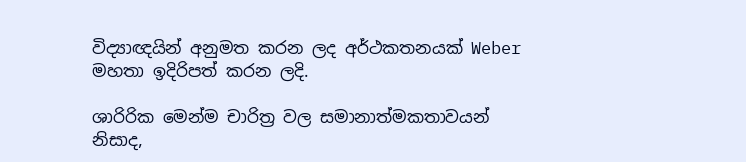විද්‍යාඥයින් අනුමත කරන ලද අර්ථකතනයක් Weber මහතා ඉදිරිපත් කරන ලදි.

ශාරිරික මෙන්ම චාරිත්‍ර වල සමානාත්මකතාවයන් නිසාද,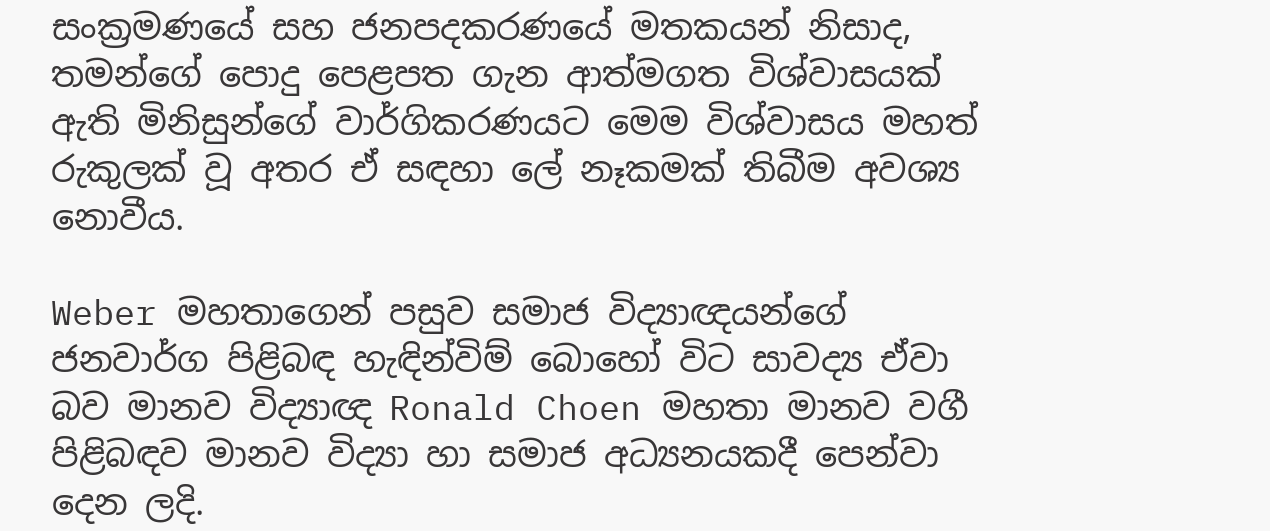සංක්‍රමණයේ සහ ජනපදකරණයේ මතකයන් නිසාද, තමන්ගේ පොදු පෙළපත ගැන ආත්මගත විශ්වාසයක් ඇති මිනිසුන්ගේ වාර්ගිකරණයට මෙම විශ්වාසය මහත් රුකුලක් වූ අතර ඒ සඳහා ලේ නෑකමක් තිබීම අවශ්‍ය නොවීය.

Weber මහතාගෙන් පසුව සමාජ විද්‍යාඥයන්ගේ ජනවාර්ග පිළිබඳ හැඳින්විම් බොහෝ විට සාවද්‍ය ඒවා බව මානව විද්‍යාඥ Ronald Choen මහතා ‍මානව වගී පිළිබඳව මානව විද්‍යා හා සමාජ අධ්‍යනයකදී පෙන්වා දෙන ලදි.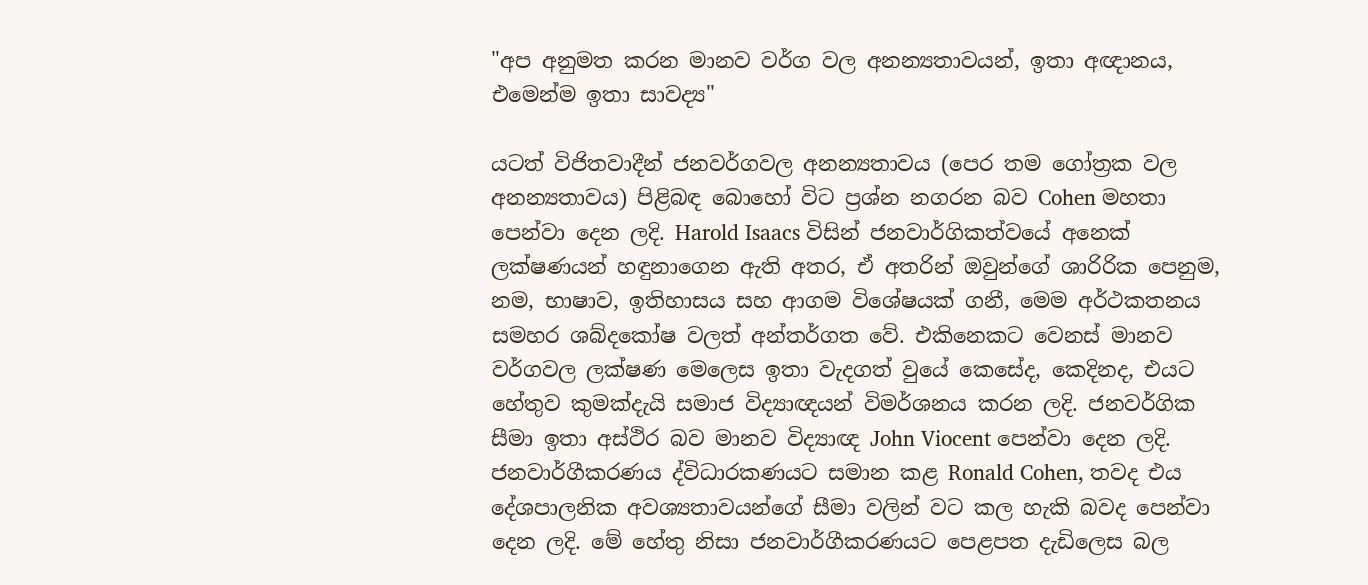"අප අනුමත කරන මානව වර්ග වල අනන්‍යතාවයන්, ඉතා අඥානය, එමෙන්ම ඉතා සාවද්‍ය"

යටත් විජිතවාදීන් ජනවර්ගවල අනන්‍යතාවය (පෙර තම ගෝත්‍රක වල අනන්‍යතාවය) පිළිබඳ බොහෝ විට ප්‍රශ්න නගරන බව Cohen මහතා පෙන්වා දෙන ලදි. Harold Isaacs විසින් ජනවාර්ගිකත්වයේ අනෙක් ලක්ෂණයන් හඳුනාගෙන ඇති අතර, ඒ අතරින් ඔවුන්ගේ ශාරිරික පෙනුම, නම, භාෂාව, ඉතිහාසය සහ ආගම විශේෂයක් ගනී, මෙම අර්ථකතනය සමහර ශබ්දකෝෂ වලත් අන්තර්ගත වේ. එකිනෙකට වෙනස් මානව වර්ගවල ලක්ෂණ මෙලෙස ඉතා වැදගත් වුයේ කෙසේද, කෙදිනද, එයට හේතුව කුමක්දැයි සමාජ විද්‍යාඥයන් විමර්ශනය කරන ලදි. ජනවර්ගික සීමා ඉතා අස්ථිර බව මානව විද්‍යාඥ John Viocent පෙන්වා දෙන ලදි. ජනවාර්ගීකරණය ද්විධාරකණයට සමාන කළ Ronald Cohen, තවද එය දේශපාලනික අවශ්‍යතාවයන්ගේ සීමා වලින් වට කල හැකි බවද පෙන්වා දෙන ලදි. මේ හේතු නිසා ජනවාර්ගීකරණයට පෙළපත දැඩිලෙස බල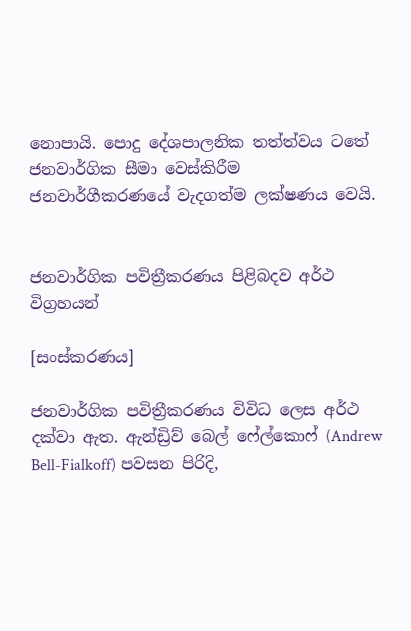නොපායි. පොදු දේශපාලනික තත්ත්වය ටතේ ජනවාර්ගික සීමා වෙස්කිරීම ජනවාර්ගීකරණයේ වැදගත්ම ලක්ෂණය වෙයි.


ජනවාර්ගික පවිත්‍රීකරණය පිළිබදව අර්ථ විග්‍රහයන්

[සංස්කරණය]

ජනවාර්ගික පවිත්‍රීකරණය විවිධ ලෙස අර්ථ දක්වා ඇත. ඇන්ඩ්‍රිව් බෙල් ෆේල්කොෆ් (Andrew Bell-Fialkoff) පවසන පිරිදි,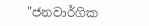"ජනවාර්ගික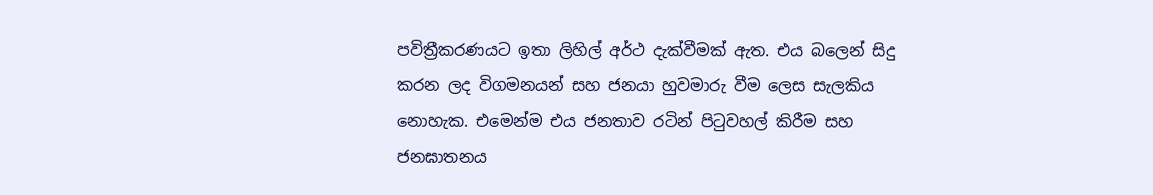පවිත්‍රීකරණයට ඉතා ලිහිල් අර්ථ දැක්වීමක් ඇත. එය බලෙන් සිදු කරන ලද විගමනයන් සහ ජනයා හුවමාරු වීම ලෙස සැලකිය නොහැක. එමෙන්ම එය ජනතාව රටින් පිටුවහල් කිරීම සහ ජනඝාතනය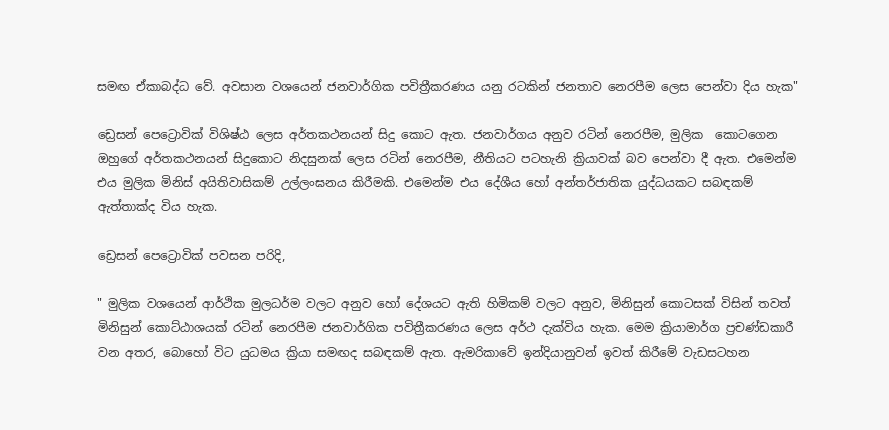සමඟ ඒකාබද්ධ වේ. අවසාන වශයෙන් ජනවාර්ගික පවිත්‍රීකරණය යනු රටකින් ජනතාව නෙරපීම ලෙස පෙන්වා දිය හැක"

ඩ්‍රෙසන් පෙට්‍රොවික් විශිෂ්ඨ ලෙස අර්තකථනයන් සිදු කොට ඇත. ජනවාර්ගය අනුව රටින් නෙරපීම, මුලික ‍ කොටගෙන ඔහුගේ අර්තකථනයන් සිදුකොට නිදසුනක් ලෙස රටින් නෙරපීම, නීතියට පටහැනි ක්‍රියාවක් බව පෙන්වා දී ඇත. එමෙන්ම එය මුලික මිනිස් අයිතිවාසිකම් උල්ලංඝනය කිරීමකි. එමෙන්ම එය දේශීය හෝ අන්තර්ජාතික යුද්ධයකට සබඳකම් ඇත්තාක්ද විය හැක.

ඩ්‍රෙසන් පෙට්‍රොවික් පවසන පරිදි,

" මුලික වශයෙන් ආර්ථික මුලධර්ම වලට අනුව හෝ දේශයට ඇති හිමිකම් වලට අනුව, මිනිසුන් කොටසක් විසින් තවත් මිනිසුන් කොට්ඨාශයක් රටින් නෙරපීම ජනවාර්ගික පවිත්‍රීකරණය ලෙස අර්ථ දැක්විය හැක. මෙම ක්‍රියාමාර්ග ප්‍රචණ්ඩකාරී වන අතර, බො‍හෝ විට යුධමය ක්‍රියා සමඟද සබඳකම් ඇත. ඇමරිකාවේ ඉන්දියානුවන් ඉවත් කිරීමේ වැඩසටහන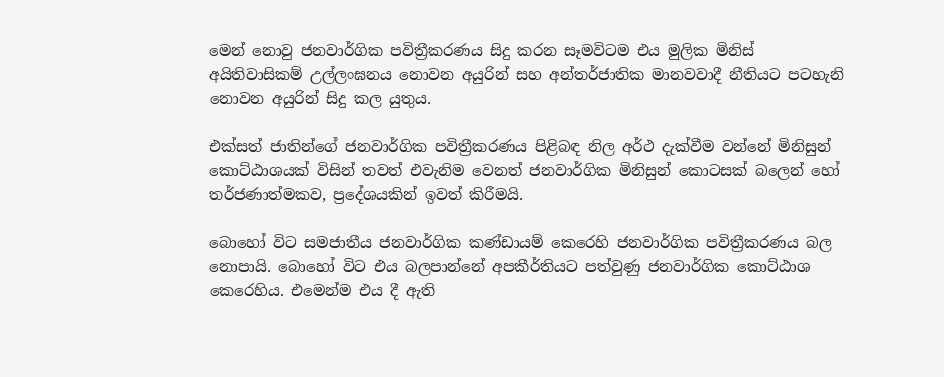මෙන් නොවු ජනවාර්ගික පවිත්‍රීකරණය සිදු කරන සෑමවිටම එය මුලික මිනිස් අයිතිවාසිකම් උල්ලංඝනය නොවන අයුරින් සහ අන්තර්ජාතික මානවවාදී නීතියට පටහැනි නොවන අයුරින් සිදු කල යුතුය.

එක්සත් ජාතින්ගේ ජනවාර්ගික පවිත්‍රීකරණය පිළිබඳ නිල අර්ථ දැක්වීම වන්නේ මිනිසුන් කොට්ඨාශයක් විසින් තවත් එවැනිම වෙනත් ජනවාර්ගික මිනිසුන් කොටසක් බලෙන් හෝ තර්ජණාත්මකව, ප්‍රදේශයකින් ඉවත් කිරීමයි.

බොහෝ විට සමජාතීය ජනවාර්ගික කණ්ඩායම් කෙරෙහි ජනවාර්ගික පවිත්‍රීකරණය බල නොපායි. බොහෝ විට එය බලපාන්නේ අපකීර්තියට පත්වුණු ජනවාර්ගික කොට්ඨාශ කෙරෙහිය. එමෙන්ම එය දී ඇති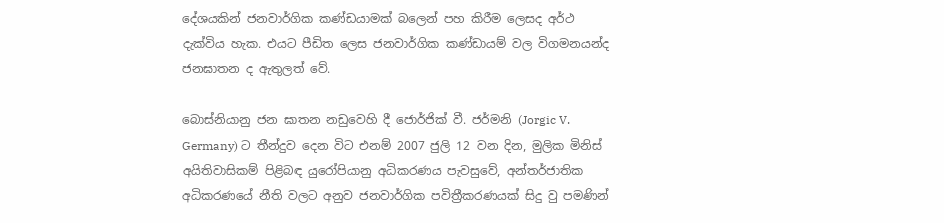දේශයකින් ජනවාර්ගික කණ්ඩයාමක් බලෙන් පහ කිරීම ලෙසද අර්ථ දැක්විය හැක. එයට පීඩිත ලෙස ජනවාර්ගික කණ්ඩායම් වල විගමනයන්ද ජනඝාතන ද ඇතුලත් වේ.

බොස්නියානු ජන ඝාතන නඩුවෙහි දී ජොර්ජික් වී. ජර්මනි (Jorgic V. Germany) ට තීන්දුව දෙන විට එනම් 2007 ජුලි 12 වන දින, මුලික මිනිස් අයිතිවාසිකම් පිළිබඳ යුරෝපියානු අධිකරණය පැවසුවේ, අන්තර්ජාතික අධිකරණයේ නීති වලට අනුව ජනවාර්ගික පවිත්‍රීකරණයක් සිදු වු පමණින්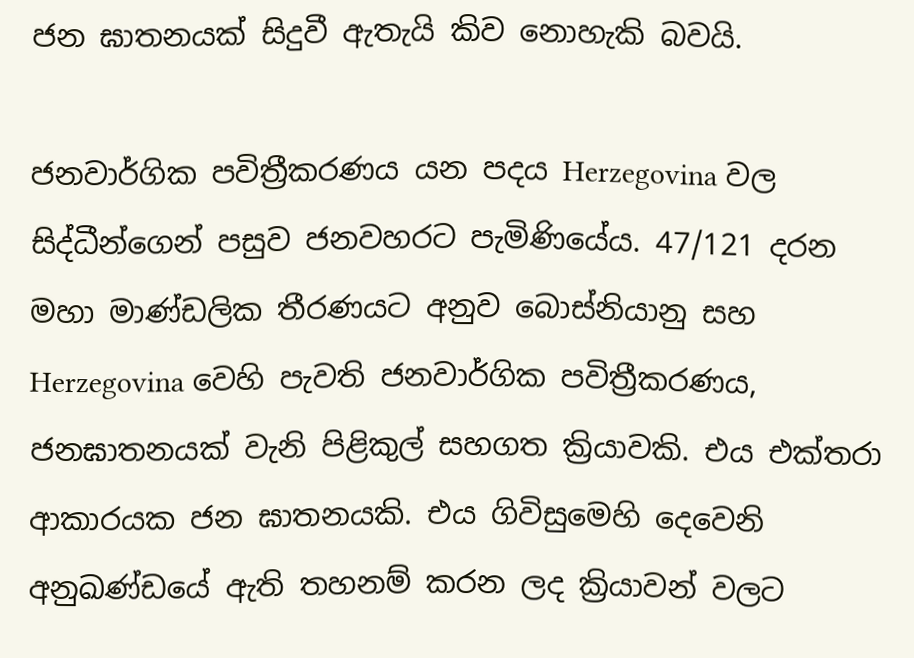ජන ඝාතනයක් සිදුවී ඇතැයි කිව නොහැකි බවයි.

ජනවාර්ගික පවිත්‍රීකරණය යන පදය Herzegovina වල සිද්ධීන්ගෙන් පසුව ජනවහරට පැමිණියේය. 47/121 දරන මහා මාණ්ඩලික තීරණයට අනුව බොස්නියානු සහ Herzegovina වෙහි පැවති ජනවාර්ගික පවිත්‍රීකරණය, ජනඝාතනයක් වැනි පිළිකුල් සහගත ක්‍රියාවකි. එය එක්තරා ආකාරයක ජන ඝාතනයකි. එය ගිවිසුමෙහි දෙවෙනි අනුඛණ්ඩයේ ඇති තහනම් කරන ලද ක්‍රියාවන් වලට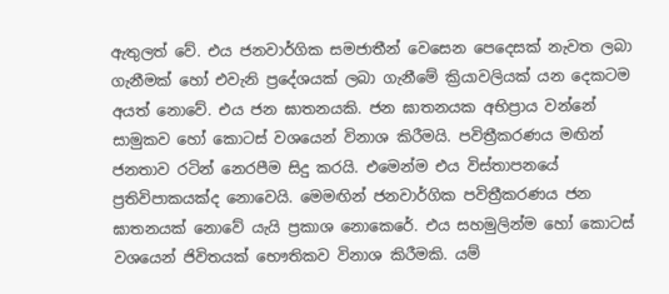ඇතුලත් වේ. එය ජනවාර්ගික සමජාතීන් වෙසෙන පෙදෙසක් නැවත ලබා ගැනීමක් හෝ එවැනි ප්‍රදේශයක් ලබා ගැනීමේ ක්‍රියාවලියක් යන දෙකටම අයත් නොවේ. එය ජන ඝාතනයකි. ජන ඝාතනයක අභිප්‍රාය වන්නේ සාමුකව හෝ කොටස් වශයෙන් විනාශ කිරීමයි. පවිත්‍රීකරණය මඟින් ජනතාව රටින් නෙරපීම සිදු කරයි. එමෙන්ම එය විස්තාපනයේ ප්‍රතිවිපාකයක්ද නොවෙයි. මෙමඟින් ජනවාර්ගික පවිත්‍රීකරණය ජන ඝාතනයක් නොවේ යැයි ප්‍රකාශ නො‍කෙරේ. එය සහමුලින්ම හෝ කොටස් වශයෙන් ජිවිතයක් භෞතිකව විනාශ කිරීමකි. යම්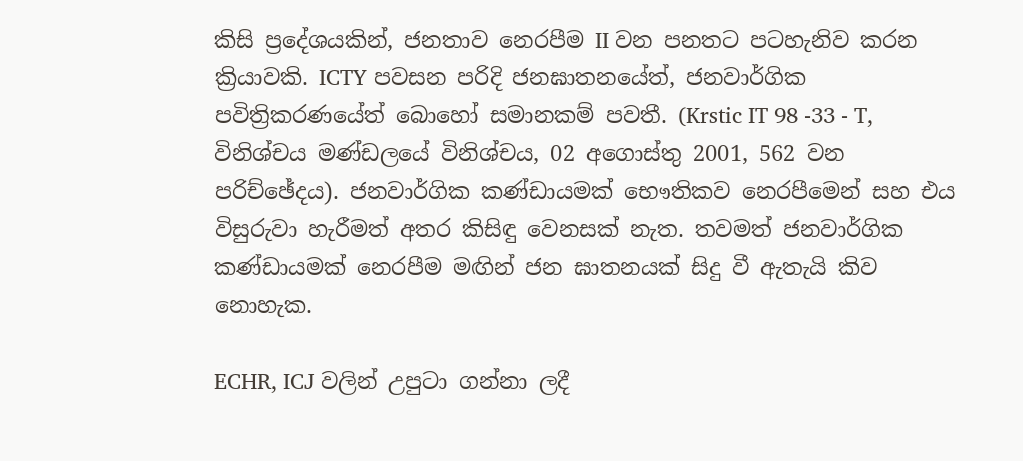කිසි ප්‍රදේශයකින්, ජනතාව නෙරපීම II වන පනතට පටහැනිව කරන ක්‍රියාවකි. ICTY පවසන පරිදි ජනඝාතනයේත්, ජනවාර්ගික පවිත්‍රිකරණයේත් බොහෝ සමානකම් පවතී. (Krstic IT 98 -33 - T, විනිශ්චය මණ්ඩලයේ විනිශ්චය, 02 අගොස්තු 2001, 562 වන පරිච්ඡේදය). ජනවාර්ගික කණ්ඩායමක් භෞතිකව නෙරපීමෙන් සහ එය විසුරුවා හැරීමත් අතර කිසිඳු වෙනසක් නැත. තවමත් ජනවාර්ගික කණ්ඩායමක් නෙරපීම මඟින් ජන ඝාතනයක් සිදු වී ඇතැයි කිව නොහැක.

ECHR, ICJ වලින් උපුටා ගන්නා ලදී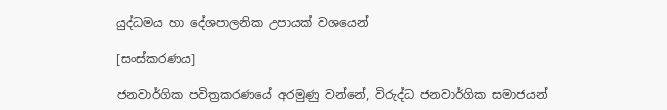යුද්ධමය හා දේශපාලනික උපායක් වශයෙන්

[සංස්කරණය]

ජනවාර්ගික පවිත්‍රකරණයේ අරමුණු වන්නේ, විරුද්ධ ජනවාර්ගික සමාජයන්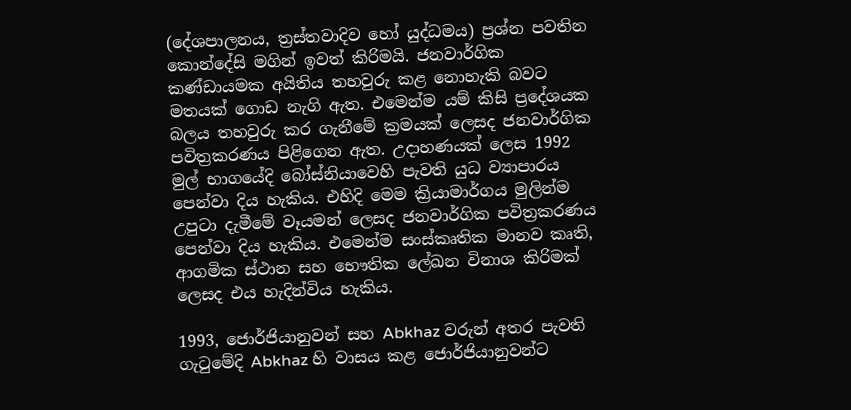(දේශපාලනය, ත්‍රස්තවාදිව හෝ යුද්ධමය) ප්‍රශ්න පවතින කොන්දේසි මගින් ඉවත් කිරිමයි. ජනවාර්ගික කණ්ඩායමක අයිතිය තහවුරු කළ නොහැකි බවට මතයක් ගොඩ නැගි ඇත. එමෙන්ම යම් කිසි ප්‍රදේශයක බලය තහවුරු කර ගැනීමේ ක්‍රමයක් ලෙසද ජනවාර්ගික පවිත්‍රකරණය පිළිගෙන ඇත. උදාහණයක් ලෙස 1992 මුල් භාගයේදි බෝස්නියාවෙහි පැවති යුධ ව්‍යාපාරය පෙන්වා දිය හැකිය. එහිදි මෙම ක්‍රියාමාර්ගය මුලින්ම උපුටා දැමීමේ වෑයමන් ලෙසද ජනවාර්ගික පවිත්‍රකරණය පෙන්වා දිය හැකිය. එමෙන්ම සංස්කෘතික මානව කෘති, ආගමික ස්ථාන සහ භෞතික ලේඛන විනාශ කිරිමක් ලෙසද එය හැදින්විය හැකිය.

1993, ජොර්ජියානුවන් සහ Abkhaz වරුන් අතර පැවති ගැටුමේදි Abkhaz හි වාසය කළ ජොර්ජියානුවන්ට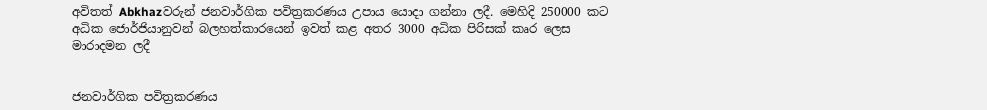අවිතත් Abkhazවරුන් ජනවාර්ගික පවිත්‍රකරණය උපාය යොදා ගන්නා ලදී. මෙහිදි 250000 කට අධික ජොර්ජියානුවන් බලහත්කාරයෙන් ඉවත් කළ අතර 3000 අධික පිරිසක් කෘර ලෙස මාරාදමන ලදී


ජනවාර්ගික පවිත්‍රකරණය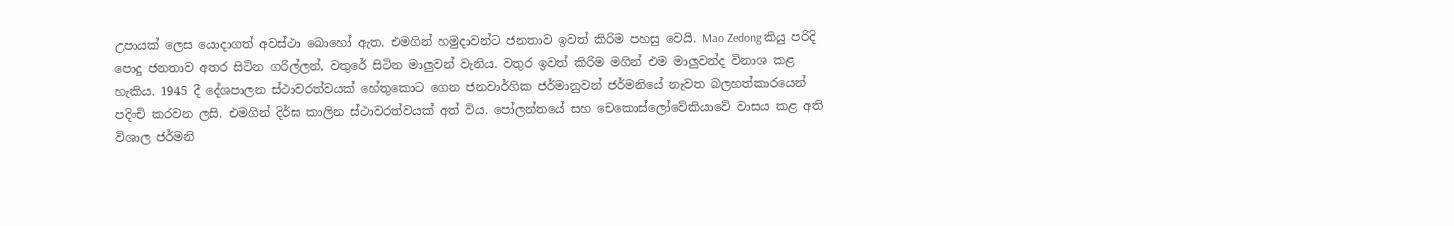උපායක් ලෙස යොදාගත් අවස්ථා බොහෝ ඇත. එමගින් හමුදාවන්ට ජනතාව ඉවත් කිරිම පහසු වෙයි. Mao Zedong කියු පරිදි පොදු ජනතාව අතර සිටින ගරිල්ලන්, වතුරේ සිටින මාලුවන් වැනිය. වතුර ඉවත් කිරිම මගින් එම මාලුවන්ද විනාශ කළ හැකිය. 1945 දී දේශපාලන ස්ථාවරත්වයක් හේතුකොට ගෙන ජනවාර්ගික ජර්මානුවන් ජර්මනියේ නැවත බලහත්කාරයෙන් පදිංචි කරවන ලසි. එමගින් දිර්ඝ කාලින ස්ථාවරත්වයක් අත් විය. පෝලන්තයේ සහ චෙකොස්ලෝවේකියාවේ වාසය කළ අති විශාල ජර්මනි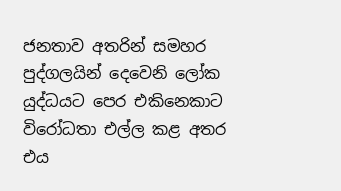ජනතාව අතරින් සමහර පුද්ගලයින් දෙවෙනි ලෝක යුද්ධයට පෙර එකිනෙකාට විරෝධතා එල්ල කළ අතර එය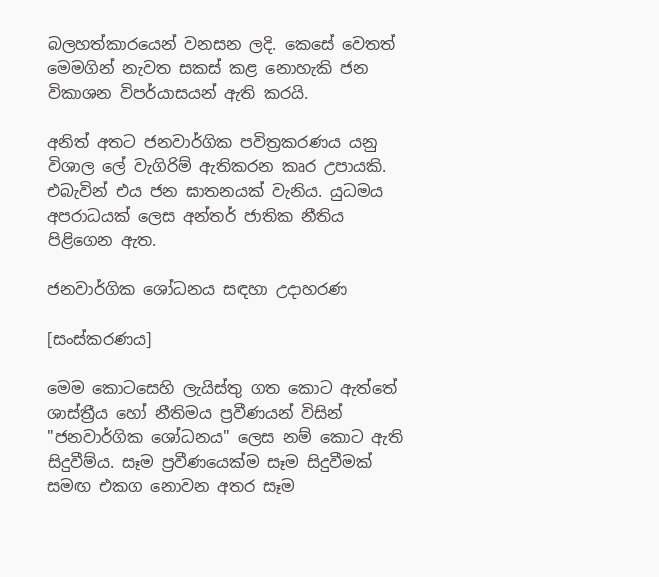බලහත්කාරයෙන් වනසන ලදි. කෙසේ වෙතත් මෙමගින් නැවත සකස් කළ නොහැකි ජන විකාශන විපර්යාසයන් ඇති කරයි.

අනිත් අතට ජනවාර්ගික පවිත්‍රකරණය යනු විශාල ලේ වැගිරිම් ඇතිකරන කෘර උපායකි. එබැවින් එය ජන ඝාතනයක් වැනිය. යුධමය අපරාධයක් ලෙස අන්තර් ජාතික නීතිය පිළිගෙන ඇත.

ජනවාර්ගික ශෝධනය සඳහා උදාහරණ

[සංස්කරණය]

මෙම කොටසෙහි ලැයිස්තු ගත කොට ඇත්තේ ශාස්ත්‍රීය හෝ නීතිමය ප්‍රවීණයන් විසින් "ජනවාර්ගික ශෝධනය" ලෙස නම් කොට ඇති සිදුවීම්ය. සෑම ප්‍රවීණයෙක්ම සෑම සිදුවීමක් සමඟ එකග නොවන අතර සෑම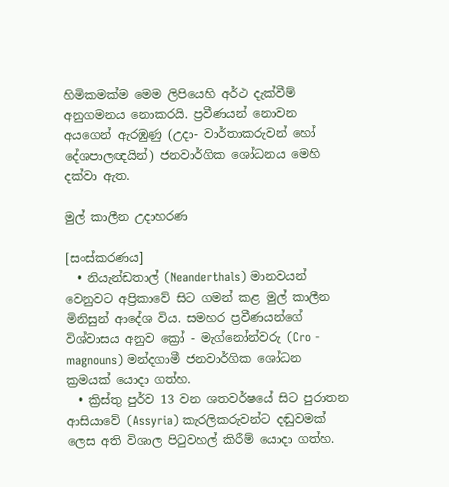හිමිකමක්ම මෙම ලිපියෙහි අර්ථ දැක්වීම් අනුගමනය නොකරයි. ප්‍රවීණයන් නොවන අයගෙන් ඇරඹුණු (උදා- වාර්තාකරුවන් හෝ දේශපාලඥයින්) ජනවාර්ගික ශෝධනය මෙහි දක්වා ඇත.

මුල් කාලීන උදාහරණ

[සංස්කරණය]
  • නියැන්ඩතාල් (Neanderthals) මානවයන් වෙනුවට අප්‍රිකාවේ සිට ගමන් කළ මුල් කාලීන මිනිසුන් ආදේශ විය. සමහර ප්‍රවීණයන්ගේ විශ්වාසය අනුව ක්‍රෝ - මැග්නෝන්වරු (Cro - magnouns) මන්දගාමී ජනවාර්ගික ශෝධන ක්‍රමයක් යොදා ගත්හ.
  • ක්‍රිස්තු පුර්ව 13 වන ශතවර්ෂයේ සිට පුරාතන ආසි‍යාවේ (Assyria) කැරලිකරුවන්ට දඬුවමක් ලෙස අති විශාල පිටුවහල් කිරීම් යොදා ගත්හ.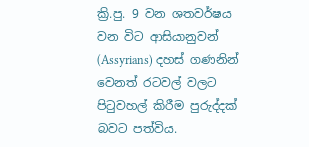ක්‍රි.පු. 9 වන ශතවර්ෂය වන විට ආසියානුවන් (Assyrians) දහස් ගණනින් වෙනත් රටවල් වලට පිටුවහල් කිරීම පුරුද්දක් බවට පත්විය.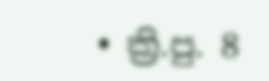• ක්‍රි.පු. 8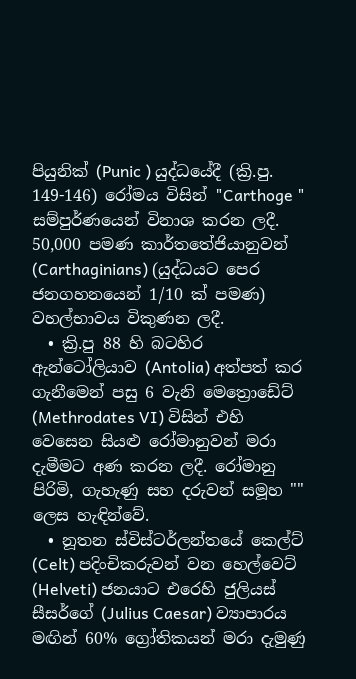පියුනික් (Punic ) යුද්ධයේදී (ක්‍රි.පු. 149-146) රෝමය විසින් "Carthoge " සම්පුර්ණයෙන් විනාශ කරන ලදී. 50,000 පමණ කාර්තතේජියානුවන් (Carthaginians) (යුද්ධයට පෙර ජනගහනයෙන් 1/10 ක් පමණ) වහල්භාවය විකුණන ලදී.
  • ක්‍රි.පු 88 හි බටහිර ඇන්ටෝලියාව (Antolia) අත්පත් කර ගැනීමෙන් පසු 6 වැනි මෙත්‍රොඩේට් (Methrodates VI) විසින් එහි වෙසෙන සියළු රෝමානුවන් මරා දැමීමට අණ කරන ලදී. රෝමානු පිරිමි, ගැහැණු සහ දරුවන් සමූහ "" ලෙස හැඳින්වේ.
  • නූතන ස්විස්ටර්ලන්තයේ කෙල්ට් (Celt) පදිංචිකරුවන් වන හෙල්වෙට් (Helveti) ජනයාට එරෙහි ජුලියස් සීසර්ගේ (Julius Caesar) ව්‍යාපාරය මඟින් 60% ග්‍රෝතිකයන් මරා දැමුණු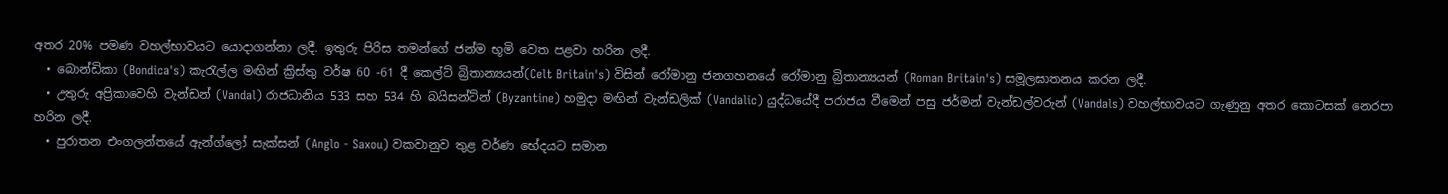අතර 20% පමණ වහල්භාවයට යොදාගන්නා ලදී. ඉතුරු පිරිස තමන්ගේ ජන්ම භූමි වෙත පළවා හරින ලදී.
  • බොන්ඩිකා (Bondica's) කැරැල්ල මඟින් ක්‍රිස්තු වර්ෂ 60 -61 දී කෙල්ට් බ්‍රිතාන්‍යයන්(Celt Britain's) විසින් රෝමානු ජනගහනයේ රෝමානු බ්‍රිතාන්‍යයන් (Roman Britain's) සමූලඝාතනය කරන ලදී.
  • උතුරු අප්‍රිකාවෙහි වැන්ඩන් (Vandal) රාජධානිය 533 සහ 534 හි බයිසන්ට්න් (Byzantine) හමුදා මඟින් වැන්ඩලික් (Vandalic) යුද්ධයේදී පරාජය වීමෙන් පසු ජර්මන් වැන්ඩල්වරුන් (Vandals) වහල්භාවයට ගැණුනු අතර කොටසක් නෙරපා හරින ලදී.
  • පුරාතන එංගලන්තයේ ඇන්‍ග්ලෝ සැක්සන් (Anglo - Saxou) වකවානුව තුළ වර්ණ භේදයට සමාන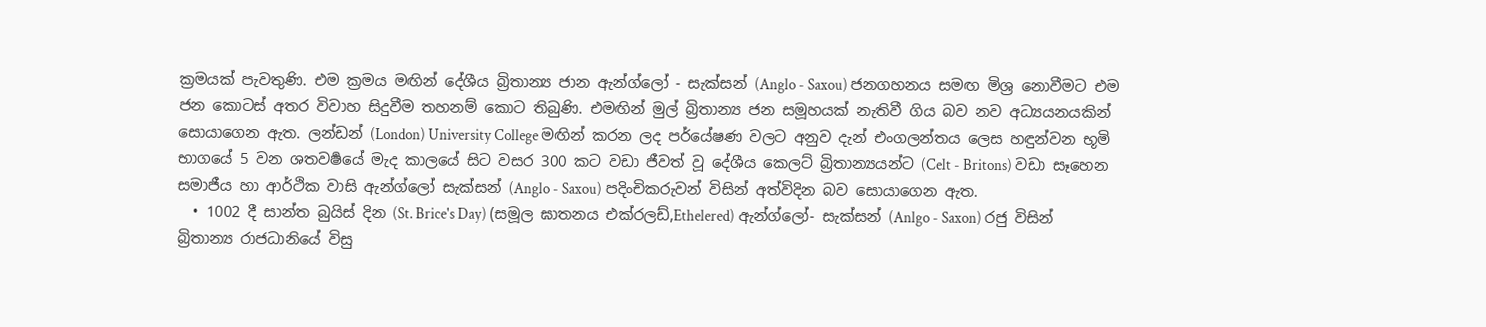ක්‍රමයක් පැවතුණි. එම ක්‍රමය මඟින් දේශීය බ්‍රිතාන්‍ය ජාන ඇන්ග්ලෝ - සැක්සන් (Anglo - Saxou) ජනගහනය සමඟ මිශ්‍ර නොවීමට එම ජන කොටස් අතර විවාහ සිදුවීම තහනම් කොට තිබුණි. එමඟින් මුල් බ්‍රිතාන්‍ය ජන සමූහයක් නැතිවී ගිය බව නව අධ්‍යයනයකින් සොයාගෙන ඇත. ලන්ඩන් (London) University College මඟින් කරන ලද පර්යේෂණ වලට අනුව දැන් එංගලන්තය ලෙස හඳුන්වන භූමි භාගයේ 5 වන ශතවර්‍ෂයේ මැද කාලයේ සිට වසර 300 කට වඩා ජීවත් වූ දේශීය කෙලට් බ්‍රිතාන්‍යයන්ට (Celt - Britons) වඩා සෑහෙන සමාජීය හා ආර්ථික වාසි ඇන්ග්ලෝ සැක්සන් (Anglo - Saxou) පදිංචිකරුවන් විසින් අත්විදින බව ‍සොයාගෙන ඇත.
  • 1002 දී සාන්ත බුයිස් දින (St. Brice's Day) (සමූල ඝාතනය එක්රලඩ්,Ethelered) ඇන්ග්ලෝ- සැක්සන් (Anlgo - Saxon) රජු විසින් බ්‍රිතාන්‍ය රාජධානියේ විසු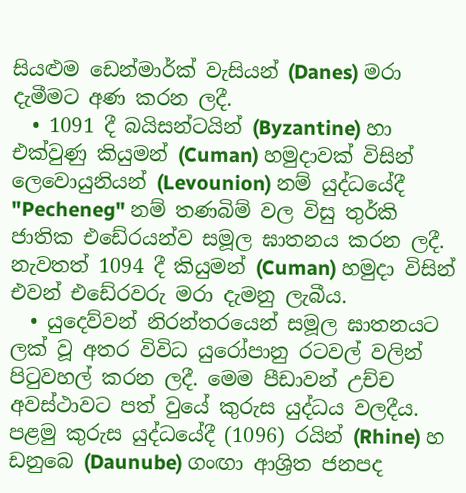සියළුම ඩෙන්මාර්ක් වැසියන් (Danes) මරා දැමීමට අණ කරන ලදී.
  • 1091 දී බයිසන්ටයින් (Byzantine) හා එක්වුණු කියුමන් (Cuman) හමුදාවක් විසින් ලෙවොයුනියන් (Levounion) නම් යුද්ධයේදී "Pecheneg" නම් තණබිම් වල විසු තුර්කි ජාතික එඩේරයන්ව සමූල ඝාතනය කරන ලදී. නැවතත් 1094 දී කියුමන් (Cuman) හමුදා විසින් එවන් එඩේරවරු මරා දැමනු ලැබීය.
  • යුදෙව්වන් නිරන්තරයෙන් සමූල ඝාතනයට ලක් වූ අතර විවිධ යුරෝපානු රටවල් වලින් පිටුවහල් කරන ලදී. මෙම පීඩාවන් උච්ච අවස්ථාවට පත් වුයේ කුරුස යුද්ධය වලදීය. පළමු කුරුස යුද්ධයේදී (1096) රයින් (Rhine) හ ඩනුබෙ (Daunube) ගංඟා ආශ්‍රිත ජනපද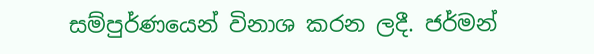සම්පුර්ණයෙන් විනාශ කරන ලදී. ජර්මන්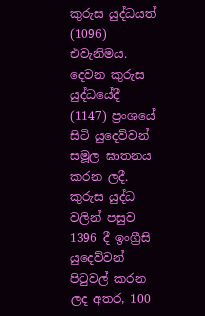කුරුස යුද්ධයත් (1096) එවැනිමය. දෙවන කුරුස යුද්ධයේදී (1147) ප්‍රංශයේ සිටි යුදෙව්වන් සමූල ඝාතනය කරන ලදී. කුරුස යුද්ධ වලින් පසුව 1396 දී ඉංග්‍රීසි යුදෙව්වන් පිටුවල් කරන ලද අතර, 100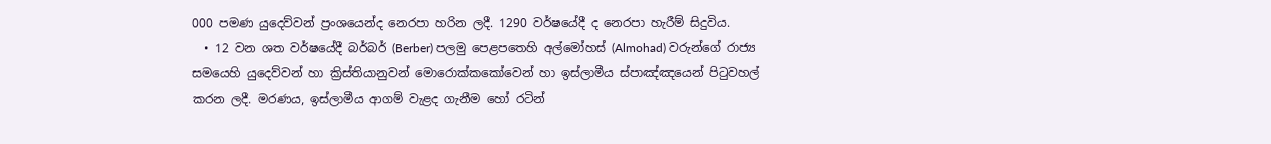000 පමණ යුදෙව්වන් ප්‍රංශයෙන්ද නෙරපා හරින ලදී. 1290 වර්ෂයේදී ද නෙරපා හැරීම් සිදුවිය.
  • 12 වන ශත වර්ෂයේදී බර්බර් (Berber) පලමු පෙළපතෙහි අල්මෝහස් (Almohad) වරුන්ගේ රාජ්‍ය සමයෙහි යුදෙව්වන් හා ක්‍රිස්තියානුවන් මොරොක්කකෝවෙන් හා ඉස්ලාමීය ස්පාඤ්ඤයෙන් පිටුවහල් කරන ලදී. මරණය, ඉස්ලාමීය ආගම් වැළද ගැනීම හෝ රටින්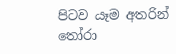පිටව යෑම අතරින් තෝරා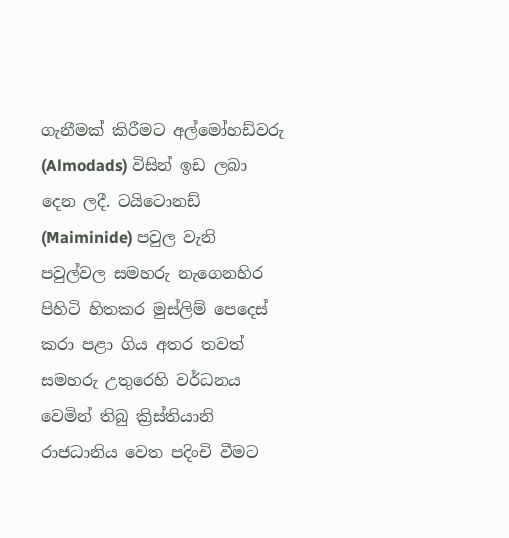ගැනීමක් කිරීමට අල්මෝහඩ්වරු (Almodads) විසින් ඉඩ ලබා දෙන ලදී. ටයිටොනඩ් (Maiminide) පවුල වැනි පවුල්වල සමහරු නැගෙනහිර පිහිටි හිතකර මුස්ලිම් පෙදෙස් කරා පළා ගිය අතර තවත් සමහරු උතුරෙහි වර්ධනය වෙමින් තිබු ක්‍රිස්තියානි රාජධානිය වෙත පදිංචි වීමට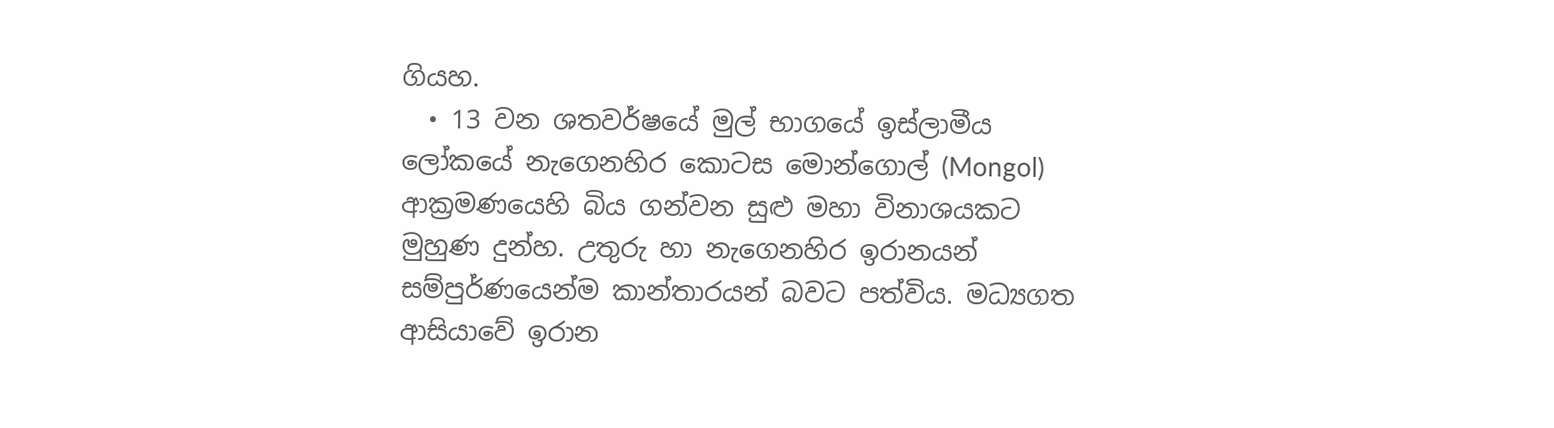ගියහ.
  • 13 වන ශතවර්ෂයේ මුල් භාගයේ ඉස්ලාමීය ලෝකයේ නැගෙනහිර කොටස මොන්ගොල් (Mongol) ආක්‍රමණයෙහි බිය ගන්වන සුළු මහා විනාශයකට මුහුණ දුන්හ. උතුරු හා නැගෙනහිර ඉරානයන් සම්පුර්ණයෙන්ම කාන්තාරයන් බවට පත්විය. මධ්‍යගත ආසි‍යාවේ ඉරාන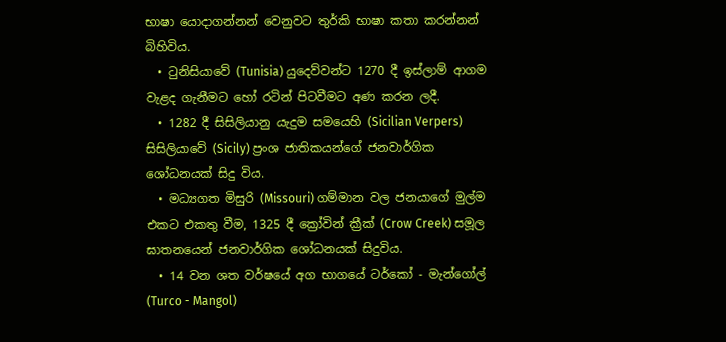භාෂා යොදාගන්නන් වෙනුවට තුර්කි භාෂා කතා කරන්නන් බිහිවිය.
  • ටුනිසියාවේ (Tunisia) යුදෙව්වන්ට 1270 දී ඉස්ලාම් ආගම වැළද ගැනීමට හෝ රටින් පිටවීමට අණ කරන ලදී.
  • 1282 දී සිසිලියානු යැදුම සමයෙහි (Sicilian Verpers) සිසිලියාවේ (Sicily) ප්‍රංශ ජාතිකයන්ගේ ජනවාර්ගික ශෝධනයක් සිදු විය.
  • මධ්‍යගත මිසුරි (Missouri) ගම්මාන වල ජනයාගේ මුල්ම එකට එකතු වීම, 1325 දී ක්‍රෝවින් ක්‍රීක් (Crow Creek) සමූල ඝාතනයෙන් ජනවාර්ගික ශෝධනයක් සිදුවිය.
  • 14 වන ශත වර්ෂයේ අග භාගයේ ටර්කෝ - මැන්ගෝල් (Turco - Mangol)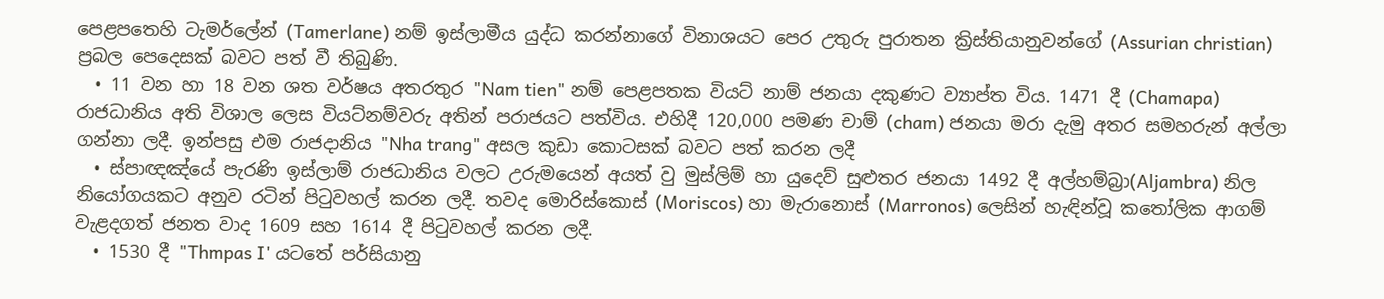පෙළපතෙහි ටැමර්ලේන් (Tamerlane) නම් ඉස්ලාමීය යුද්ධ කරන්නාගේ විනාශයට පෙර උතුරු පුරාතන ක්‍රිස්තියානුවන්ගේ (Assurian christian) ප්‍රබල පෙදෙසක් බවට පත් වී තිබුණි.
  • 11 වන හා 18 වන ශත වර්ෂය අතරතුර "Nam tien" නම් පෙළපතක වියට් නාම් ජනයා දකුණට ව්‍යාප්ත විය. 1471 දී (Chamapa) රාජධානිය අති විශාල ලෙස වියට්නම්වරු අතින් පරාජයට පත්විය. එහිදී 120,000 පමණ චාම් (cham) ජනයා මරා දැමු අතර සමහරුන් අල්ලා ගන්නා ලදී. ඉන්පසු එම රාජදානිය "Nha trang" අසල කුඩා කොටසක් බවට පත් කරන ලදී
  • ස්පාඥඤ්යේ පැරණි ඉස්ලාම් රාජධානිය වලට උරුමයෙන් අයත් වු මුස්ලිම් හා යුදෙව් සුළුතර ජනයා 1492 දී අල්හම්බ්‍රා(Aljambra) නිල නියෝගයකට අනුව රටින් පිටුවහල් කරන ලදී. තවද මොරිස්කොස් (Moriscos) හා මැරානොස් (Marronos) ලෙසින් හැඳින්වූ කතෝලික ආගම් වැළදගත් ජනත වාද 1609 සහ 1614 දී පිටුවහල් කරන ලදී.
  • 1530 දී "Thmpas I' යටතේ පර්සියානු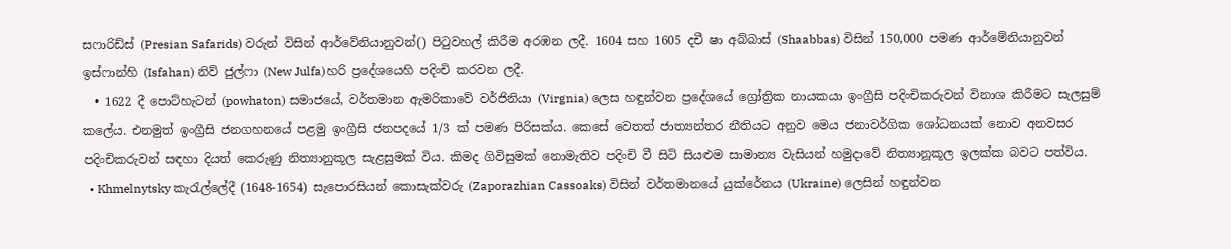සෆාරිඩ්ස් (Presian Safarids) වරුන් විසින් ආර්වේනියානුවන්() පිටුවහල් කිරීම අරඹන ලදී. 1604 සහ 1605 දචී ෂා අබ්බාස් (Shaabbas) විසින් 150,000 පමණ ආර්මේනියානුවන් ඉස්ෆාන්හි (Isfahan) නිව් ජුල්ෆා (New Julfa)හරි ප්‍රදේශයෙහි පදිංචි කරවන ලදී.
  • 1622 දී පොට්හැටන් (powhaton) සමාජයේ, වර්තමාන ඇමරිකාවේ වර්ජිනියා (Virgnia) ලෙස හඳුන්වන ප්‍රදේශයේ ග්‍රෝත්‍රික නායකයා ඉංග්‍රීසි පදිංචිකරුවන් විනාශ කිරීමට සැලසුම් කලේය. එනමුත් ඉංග්‍රීසි ජනගහනයේ පළමු ඉංග්‍රීසි ජනපදයේ 1/3 ක් පමණ පිරිසක්ය. කෙසේ වෙතත් ජාත්‍යන්තර නීතියට අනුව මෙය ජනාවර්ගික ශෝධනයක් නොව අනවසර පදිංචිකරුවන් සඳහා දියත් කෙරුණු නිත්‍යානුකූල සැළසුමක් විය. කිමද ගිවිසුමක් නොමැතිව පදිංචි වී සිටි සියළුම සාමාන්‍ය වැසියන් හමුදාවේ නිත්‍යානූකූල ඉලක්ක බවට පත්විය.
  • Khmelnytsky කැරැල්ලේදී (1648-1654) සැපොරසියන් කොසැක්වරු (Zaporazhian Cassoaks) විසින් වර්තමානයේ යුක්රේනය (Ukraine) ලෙසින් හඳුන්වන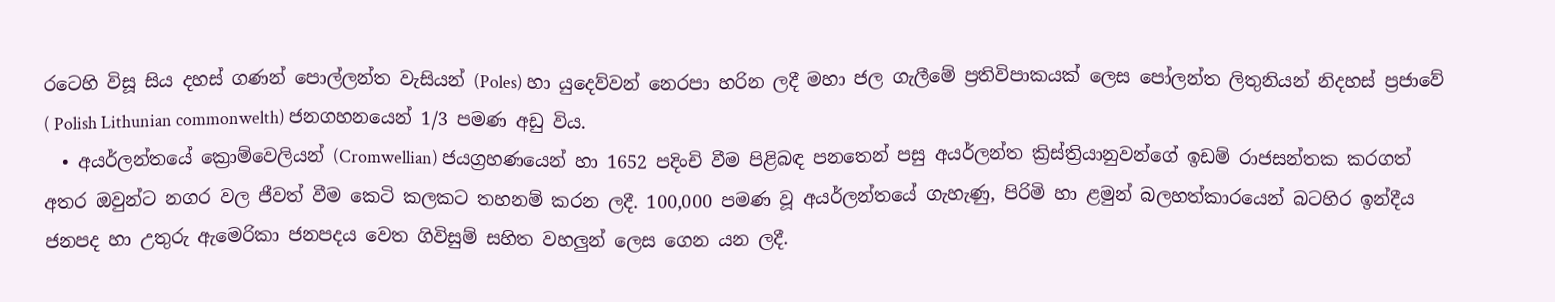රටෙහි විසූ සිය දහස් ගණන් පොල්ලන්ත වැසියන් (Poles) හා යුදෙව්වන් නෙරපා හරින ලදී මහා ජල ගැලීමේ ප්‍රතිවිපාකයක් ලෙස පෝලන්ත ලිතුනියන් නිදහස් ප්‍රජාවේ ( Polish Lithunian commonwelth) ජනගහනයෙන් 1/3 පමණ අඩු විය.
  • අයර්ලන්තයේ ක්‍රොම්වෙලියන් (Cromwellian) ජයග්‍රහණයෙන් හා 1652 පදිංචි වීම පිළිබඳ පනතෙන් පසු අයර්ලන්ත ක්‍රිස්ත්‍රියානුවන්ගේ ඉඩම් රාජසන්තක කරගත් අතර ඔවුන්ට නගර වල ජීවත් වීම කෙටි කලකට තහනම් කරන ලදී. 100,000 පමණ වූ අයර්ලන්තයේ ගැහැණු, පිරිමි හා ළමුන් බලහත්කාරයෙන් බටහිර ඉන්දීය ජනපද හා උතුරු ඇමෙරිකා ජනපදය වෙත ගිවිසුම් සහිත වහලුන් ලෙස ගෙන යන ලදී.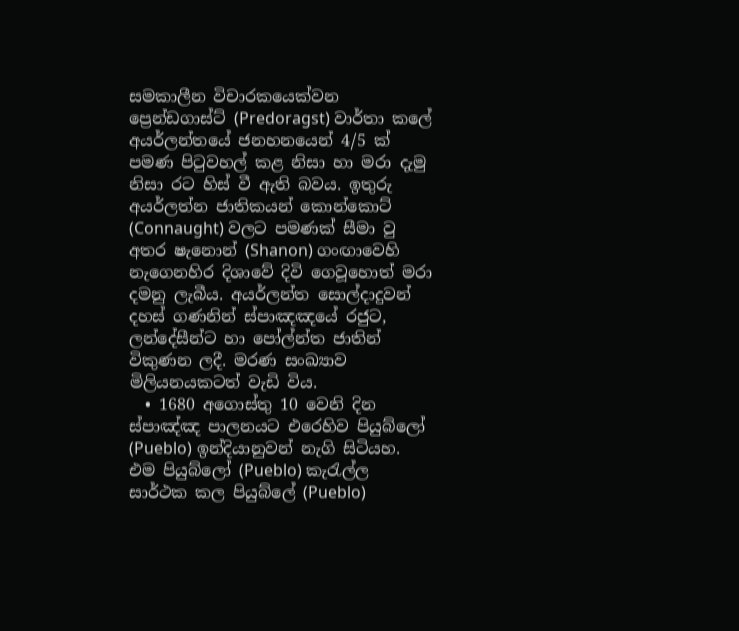සමකාලීන විචාරකයෙක්වන ප්‍රෙන්ඩගාස්ට් (Predoragst) වාර්තා කලේ අයර්ලන්තයේ ජනහනයෙන් 4/5 ක් පමණ පිටුවහල් කළ නිසා හා මරා දැමු නිසා රට හිස් වී ඇති බවය. ඉතුරු අයර්ලත්න ජාතිකයන් කොන්කොට් (Connaught) වලට පමණක් සීමා වු අතර ෂැනොන් (Shanon) ගංඟාවෙහි නැගෙනහිර දිශාවේ දිවි ගෙවූහොත් මරා දමනු ලැබීය. අයර්ලන්ත සොල්දාදුවන් දහස් ගණනින් ස්පාඤඤයේ රජුට, ලන්දේසීන්ට හා පෝල්න්ත ජාතින් විකුණන ලදී. මරණ සංඛ්‍යාව මිලියනයකටත් වැඩි විය.
  • 1680 අගොස්තු 10 වෙනි දින ස්පාඤ්ඤ පාලනයට එරෙහිව පියුබ්ලෝ (Pueblo) ඉන්දියානුවන් නැගි සිටියහ. එම පියුබ්ලෝ (Pueblo) කැරැල්ල සාර්ථක කල පියුබ්ලේ (Pueblo)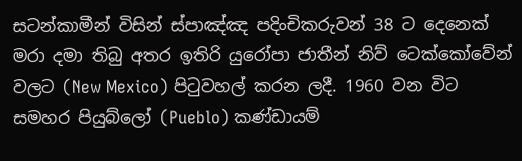සටන්කාමීන් විසින් ස්පාඤ්ඤ පදිංචිකරුවන් 38 ට දෙනෙක් මරා දමා තිබු අතර ඉතිරි යුරෝපා ජාතීන් නිව් ටෙක්කෝවේන් වලට (New Mexico) පිටුවහල් කරන ලදී. 1960 වන විට සමහර පියුබ්ලෝ (Pueblo) කණ්ඩායම්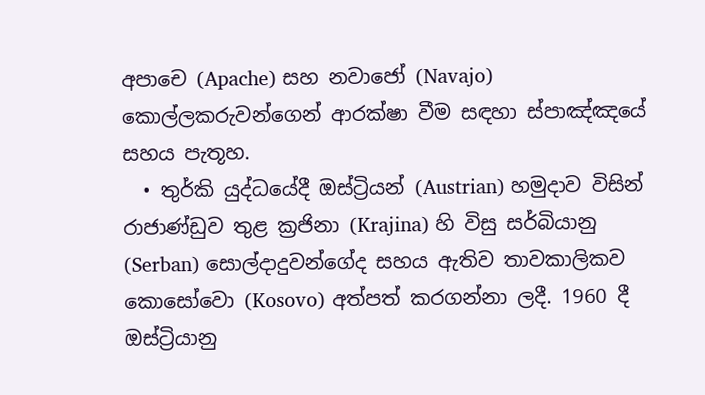අපාචෙ (Apache) සහ නවාජෝ (Navajo) කොල්ලකරුවන්ගෙන් ආරක්ෂා වීම සඳහා ස්පාඤ්ඤයේ සහය පැතූහ.
  • තුර්කි යුද්ධයේදී ඔස්ට්‍රියන් (Austrian) හමුදාව විසින් රාජාණ්ඩුව තුළ ක්‍රජිනා (Krajina) හි විසු සර්බියානු (Serban) සොල්දාදුවන්ගේද සහය ඇතිව තාවකාලිකව කොසෝවො (Kosovo) අත්පත් කරගන්නා ලදී. 1960 දී ඔස්ට්‍රියානු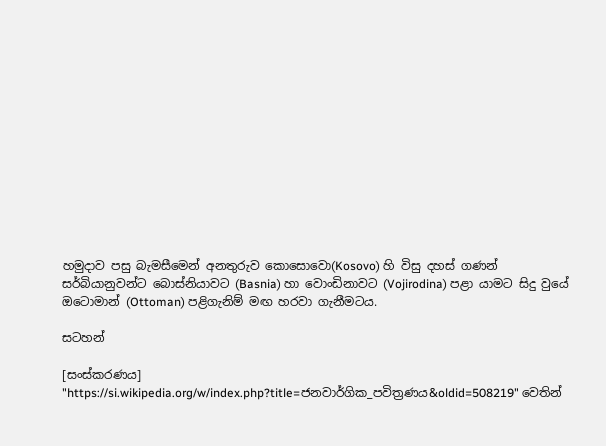හමුදාව පසු බැමසීමෙන් අනතුරුව කොසොවො(Kosovo) හි විසු දහස් ගණන් සර්බියානුවන්ට බොස්නියාවට (Basnia) හා වොංඩිනාවට (Vojirodina) පළා යාමට සිදු වුයේ ඔටොමාන් (Ottoman) පළිගැනිම් මඟ හරවා ගැනීමටය.

සටහන්

[සංස්කරණය]
"https://si.wikipedia.org/w/index.php?title=ජනවාර්ගික_පවිත්‍රණය&oldid=508219" වෙතින්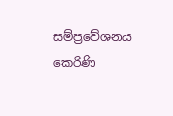සම්ප්‍රවේශනය කෙරිණි